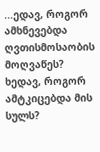...ედავ, როგორ ამხნევებდა ღვთისმოსაობის მოღვაწეს? ხედავ, როგორ ამტკიცებდა მის სულს?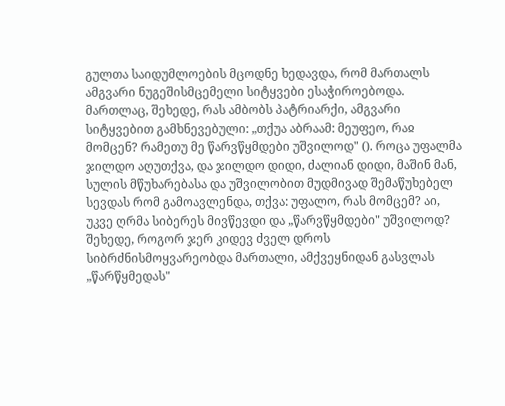გულთა საიდუმლოების მცოდნე ხედავდა, რომ მართალს ამგვარი ნუგეშისმცემელი სიტყვები ესაჭიროებოდა. მართლაც, შეხედე, რას ამბობს პატრიარქი, ამგვარი სიტყვებით გამხნევებული: „თქუა აბრაამ: მეუფეო, რაჲ მომცენ? რამეთუ მე წარვწყმდები უშვილოდ" (). როცა უფალმა ჯილდო აღუთქვა, და ჯილდო დიდი, ძალიან დიდი, მაშინ მან, სულის მწუხარებასა და უშვილობით მუდმივად შემაწუხებელ სევდას რომ გამოავლენდა, თქვა: უფალო, რას მომცემ? აი, უკვე ღრმა სიბერეს მივწევდი და „წარვწყმდები" უშვილოდ?
შეხედე, როგორ ჯერ კიდევ ძველ დროს სიბრძნისმოყვარეობდა მართალი, ამქვეყნიდან გასვლას „წარწყმედას"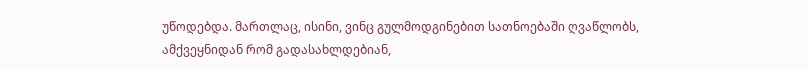უწოდებდა. მართლაც, ისინი, ვინც გულმოდგინებით სათნოებაში ღვაწლობს, ამქვეყნიდან რომ გადასახლდებიან,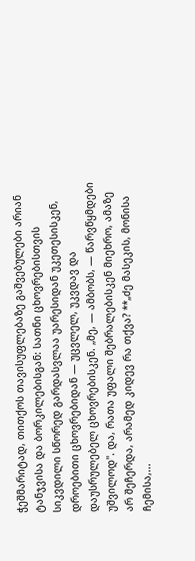ჭეშმარიტად, თითქოს თავისუფლებაზე გაშვებულები არიან ტანჯვისა და ბორკილებისგან: სათნი ცხოვრებისთვის სიკვდილი სწორედ გარდასვლაა უარესიდან უკეთესისკენ, დროებითი ცხოვრებიდან — უცვლელ, უკვდავ და დაუსრულებელ ცხოვრებისკენ. „მე, — ამბობს, — წარვწყმდები უშვილოდ". და, რათა უფალი შებრალებისკენ მიეხრო, ამაზე არ შეჩერდა, არამედ კიდევ რა თქვა? **„ძე მასეკის, მონისა ჩემისა,...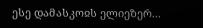ესე დამასკოჲს ელიეზერ...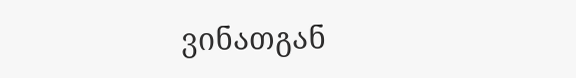ვინათგან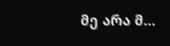მე არა მ...